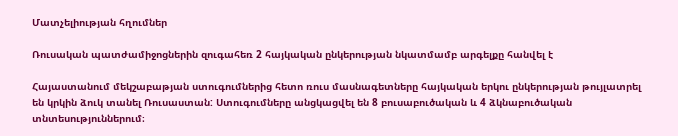Մատչելիության հղումներ

Ռուսական պատժամիջոցներին զուգահեռ 2 հայկական ընկերության նկատմամբ արգելքը հանվել է

Հայաստանում մեկշաբաթյան ստուգումներից հետո ռուս մասնագետները հայկական երկու ընկերության թույլատրել են կրկին ձուկ տանել Ռուսաստան: Ստուգումները անցկացվել են 8 բուսաբուծական և 4 ձկնաբուծական տնտեսություններում։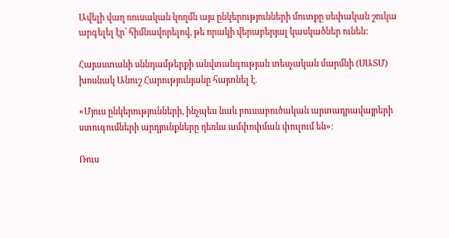Ավելի վաղ ռուսական կողմն այս ընկերությունների մուտքը սեփական շուկա արգելել էր՝ հիմնավորելով, թե որակի վերաբերյալ կասկածներ ունեն:

Հայաստանի սննդամթերքի անվտանգության տեսչական մարմնի (ՍԱՏՄ) խոսնակ Անուշ Հարությունյանը հայտնել է.

«Մյուս ընկերությունների, ինչպես նաև բուսաբուծական արտադրավայրերի ստուգումների արդյունքները դեռևս ամփոփման փուլում են»։

Ռուս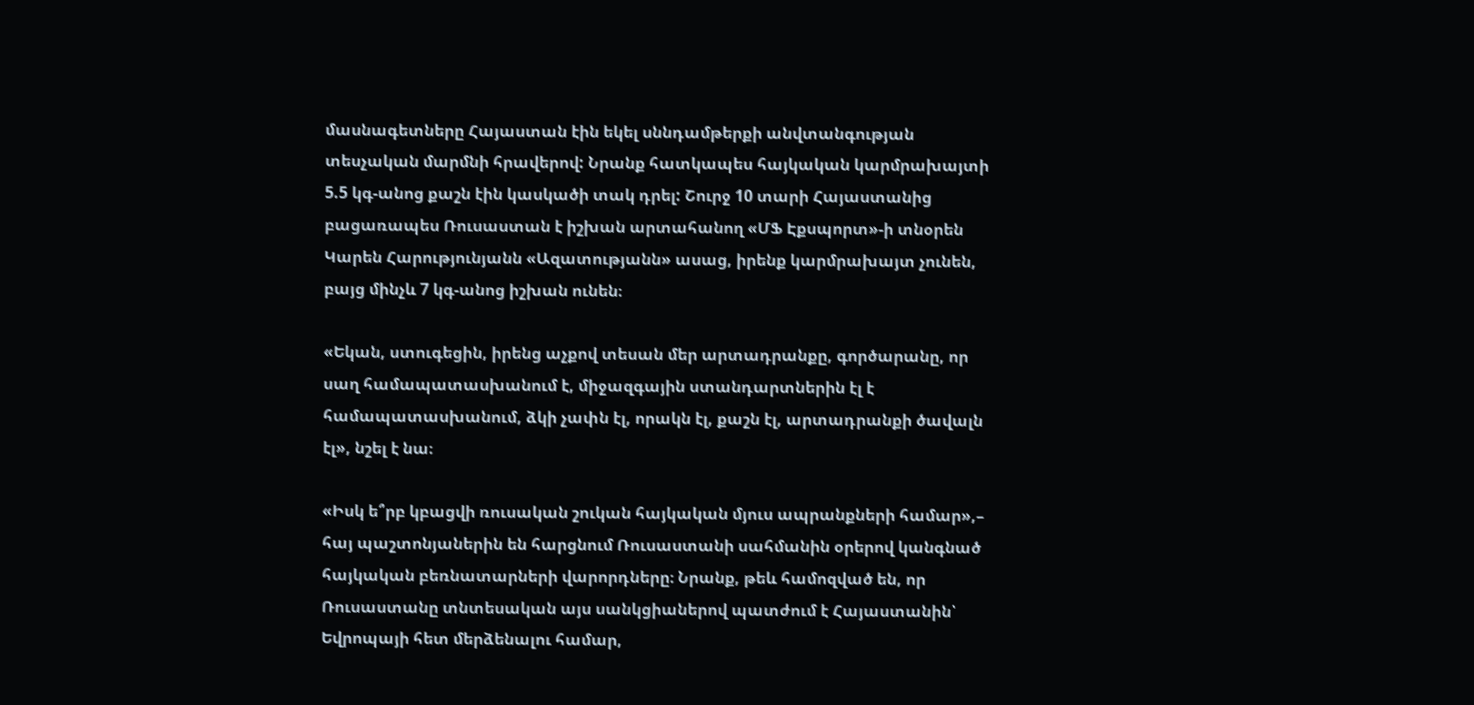մասնագետները Հայաստան էին եկել սննդամթերքի անվտանգության տեսչական մարմնի հրավերով: Նրանք հատկապես հայկական կարմրախայտի 5.5 կգ-անոց քաշն էին կասկածի տակ դրել: Շուրջ 10 տարի Հայաստանից բացառապես Ռուսաստան է իշխան արտահանող «ՄՖ Էքսպորտ»-ի տնօրեն Կարեն Հարությունյանն «Ազատությանն» ասաց, իրենք կարմրախայտ չունեն, բայց մինչև 7 կգ-անոց իշխան ունեն։

«Եկան, ստուգեցին, իրենց աչքով տեսան մեր արտադրանքը, գործարանը, որ սաղ համապատասխանում է, միջազգային ստանդարտներին էլ է համապատասխանում, ձկի չափն էլ, որակն էլ, քաշն էլ, արտադրանքի ծավալն էլ», նշել է նա։

«Իսկ ե՞րբ կբացվի ռուսական շուկան հայկական մյուս ապրանքների համար»,– հայ պաշտոնյաներին են հարցնում Ռուսաստանի սահմանին օրերով կանգնած հայկական բեռնատարների վարորդները։ Նրանք, թեև համոզված են, որ Ռուսաստանը տնտեսական այս սանկցիաներով պատժում է Հայաստանին՝ Եվրոպայի հետ մերձենալու համար,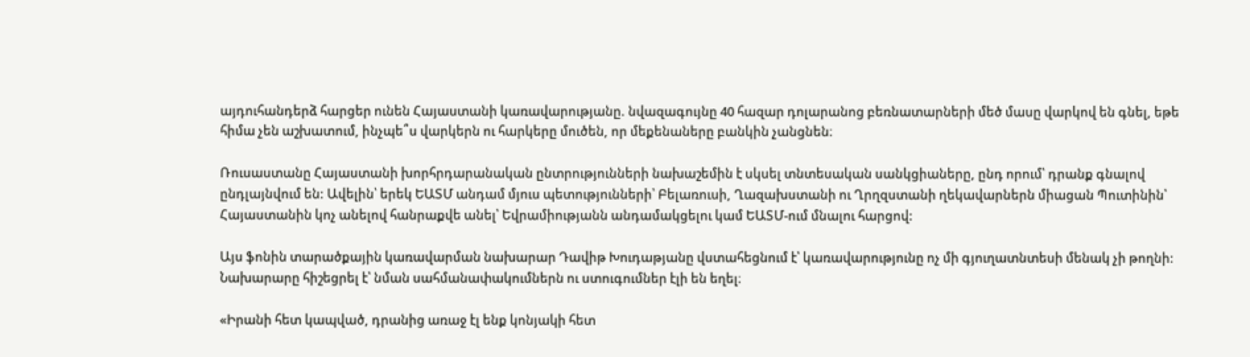այդուհանդերձ հարցեր ունեն Հայաստանի կառավարությանը. նվազագույնը 40 հազար դոլարանոց բեռնատարների մեծ մասը վարկով են գնել, եթե հիմա չեն աշխատում, ինչպե՞ս վարկերն ու հարկերը մուծեն, որ մեքենաները բանկին չանցնեն։

Ռուսաստանը Հայաստանի խորհրդարանական ընտրությունների նախաշեմին է սկսել տնտեսական սանկցիաները, ընդ որում՝ դրանք գնալով ընդլայնվում են: Ավելին՝ երեկ ԵԱՏՄ անդամ մյուս պետությունների՝ Բելառուսի, Ղազախստանի ու Ղրղզստանի ղեկավարներն միացան Պուտինին՝ Հայաստանին կոչ անելով հանրաքվե անել՝ Եվրամիությանն անդամակցելու կամ ԵԱՏՄ-ում մնալու հարցով:

Այս ֆոնին տարածքային կառավարման նախարար Դավիթ Խուդաթյանը վստահեցնում է՝ կառավարությունը ոչ մի գյուղատնտեսի մենակ չի թողնի: Նախարարը հիշեցրել է՝ նման սահմանափակումներն ու ստուգումներ էլի են եղել։

«Իրանի հետ կապված, դրանից առաջ էլ ենք կոնյակի հետ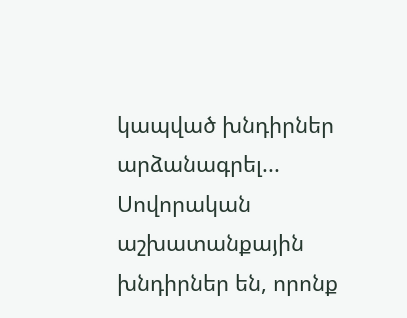կապված խնդիրներ արձանագրել... Սովորական աշխատանքային խնդիրներ են, որոնք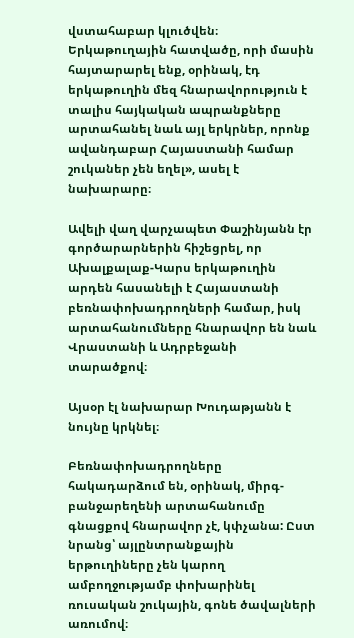վստահաբար կլուծվեն։ Երկաթուղային հատվածը, որի մասին հայտարարել ենք, օրինակ, էդ երկաթուղին մեզ հնարավորություն է տալիս հայկական ապրանքները արտահանել նաև այլ երկրներ, որոնք ավանդաբար Հայաստանի համար շուկաներ չեն եղել», ասել է նախարարը։

Ավելի վաղ վարչապետ Փաշինյանն էր գործարարներին հիշեցրել, որ Ախալքալաք-Կարս երկաթուղին արդեն հասանելի է Հայաստանի բեռնափոխադրողների համար, իսկ արտահանումները հնարավոր են նաև Վրաստանի և Ադրբեջանի տարածքով։

Այսօր էլ նախարար Խուդաթյանն է նույնը կրկնել։

Բեռնափոխադրողները հակադարձում են, օրինակ, միրգ-բանջարեղենի արտահանումը գնացքով հնարավոր չէ, կփչանա: Ըստ նրանց՝ այլընտրանքային երթուղիները չեն կարող ամբողջությամբ փոխարինել ռուսական շուկային, գոնե ծավալների առումով։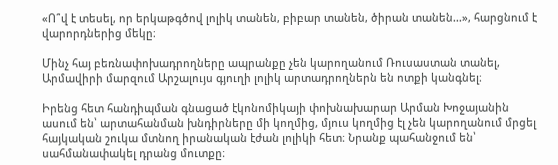«Ո՞վ է տեսել, որ երկաթգծով լոլիկ տանեն, բիբար տանեն, ծիրան տանեն...», հարցնում է վարորդներից մեկը։

Մինչ հայ բեռնափոխադրողները ապրանքը չեն կարողանում Ռուսաստան տանել, Արմավիրի մարզում Արշալույս գյուղի լոլիկ արտադրողներն են ոտքի կանգնել։

Իրենց հետ հանդիպման գնացած էկոնոմիկայի փոխնախարար Արման Խոջայանին ասում են՝ արտահանման խնդիրները մի կողմից, մյուս կողմից էլ չեն կարողանում մրցել հայկական շուկա մտնող իրանական էժան լոլիկի հետ։ Նրանք պահանջում են՝ սահմանափակել դրանց մուտքը։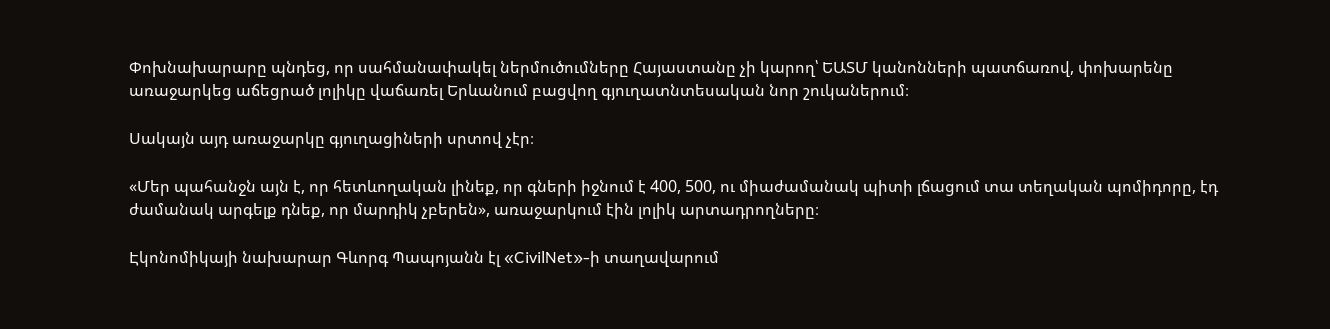Փոխնախարարը պնդեց, որ սահմանափակել ներմուծումները Հայաստանը չի կարող՝ ԵԱՏՄ կանոնների պատճառով, փոխարենը առաջարկեց աճեցրած լոլիկը վաճառել Երևանում բացվող գյուղատնտեսական նոր շուկաներում։

Սակայն այդ առաջարկը գյուղացիների սրտով չէր։

«Մեր պահանջն այն է, որ հետևողական լինեք, որ գների իջնում է 400, 500, ու միաժամանակ պիտի լճացում տա տեղական պոմիդորը, էդ ժամանակ արգելք դնեք, որ մարդիկ չբերեն», առաջարկում էին լոլիկ արտադրողները։

Էկոնոմիկայի նախարար Գևորգ Պապոյանն էլ «CivilNet»-ի տաղավարում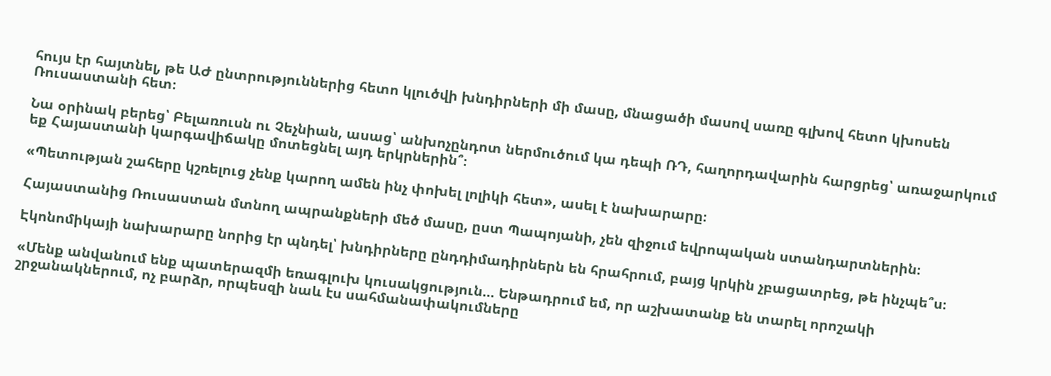հույս էր հայտնել, թե ԱԺ ընտրություններից հետո կլուծվի խնդիրների մի մասը, մնացածի մասով սառը գլխով հետո կխոսեն Ռուսաստանի հետ։

Նա օրինակ բերեց՝ Բելառուսն ու Չեչնիան, ասաց՝ անխոչընդոտ ներմուծում կա դեպի ՌԴ, հաղորդավարին հարցրեց՝ առաջարկում եք Հայաստանի կարգավիճակը մոտեցնել այդ երկրներին՞։

«Պետության շահերը կշռելուց չենք կարող ամեն ինչ փոխել լոլիկի հետ», ասել է նախարարը։

Հայաստանից Ռուսաստան մտնող ապրանքների մեծ մասը, ըստ Պապոյանի, չեն զիջում եվրոպական ստանդարտներին։

Էկոնոմիկայի նախարարը նորից էր պնդել՝ խնդիրները ընդդիմադիրներն են հրահրում, բայց կրկին չբացատրեց, թե ինչպե՞ս։

«Մենք անվանում ենք պատերազմի եռագլուխ կուսակցություն... Ենթադրում եմ, որ աշխատանք են տարել որոշակի շրջանակներում, ոչ բարձր, որպեսզի նաև էս սահմանափակումները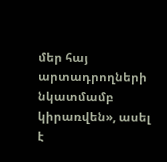մեր հայ արտադրողների նկատմամբ կիրառվեն», ասել է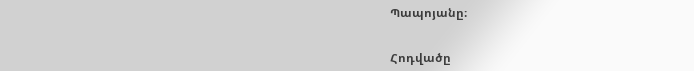Պապոյանը։


Հոդվածը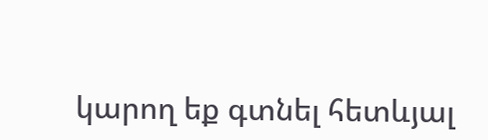կարող եք գտնել հետևյալ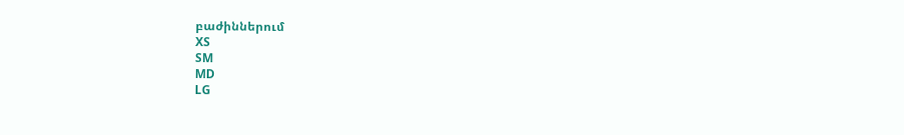բաժիններում
XS
SM
MD
LG